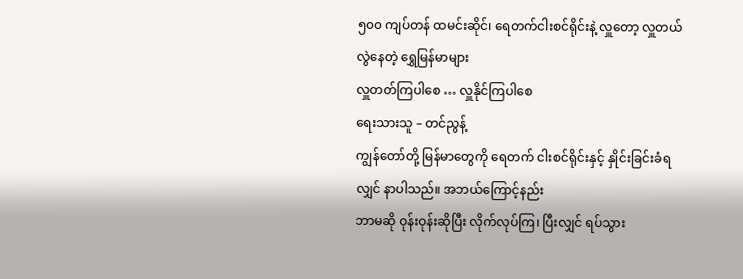၅၀၀ ကျပ်တန် ထမင်းဆိုင်၊ ရေတက်ငါးစင်ရိုင်းနဲ့ လှူတော့ လှူတယ် လွဲနေတဲ့ ရွှေမြန်မာများ
လှူတတ်ကြပါစေ … လှူနိုင်ကြပါစေ
ရေးသားသူ – တင်ညွန့်
ကျွန်တော်တို့ မြန်မာတွေကို ရေတက် ငါးစင်ရိုင်းနှင့် နှိုင်းခြင်းခံရလျှင် နာပါသည်။ အဘယ်ကြောင့်နည်း
ဘာမဆို ဝုန်းဝုန်းဆိုပြီး လိုက်လုပ်ကြ၊ ပြီးလျှင် ရပ်သွား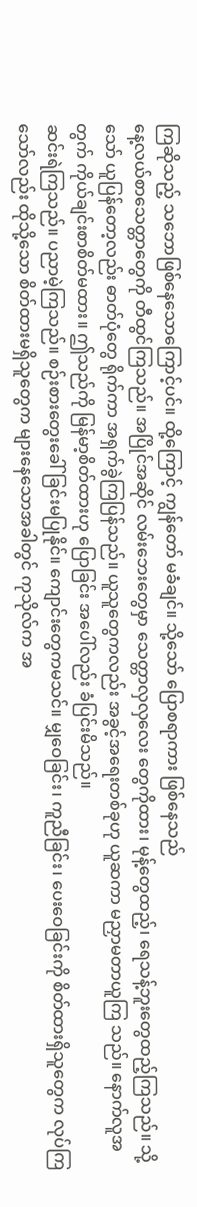ကြဆိုသည့် သဘောဖြစ်နေသောကြောင့်ပင်။ ထို့ကြောင့် ကျွန်တော် မခံချင်။ သို့သော် ပြောစရာကား ဖြစ်နေသည်
နေ့လယ်စာသေတ္တာတွေကို တီထွင်ကြသည်။ အပြိုင်အဆိုင် လမ်းဘေးတွေမှာ သေတ္တာလှလှလေး တွေကိုထား၊ မုန့်တွေထည့်၊ ရေသန့်ဘူးတွေထည့်ကြသည်။ သို့သော် ယူပြန်တော့လည်း ဓာတ်ပုံတွေ ရိုက်ကာ အရှက်ခွဲကြပြန်သည်။ ယူသူတွေကလည်း အခွင့်အရေးတစ်ခုဟု ယူဆကာ မညှာမတာယူကြ သည်။ နောက်လူအတွက် ကိုယ်ချင်းစာစိတ်မထား။ ဤသည်ကို မြန်မာ့စိတ်ထားဟု ပြောခြင်း အပေါ်လည်း ခံပြင်းမိသည်။
ဆင်းရဲကြသည်။ ပညာမဲ့ကြသည်။ စဉ်းစားတွေးခေါ်ခြင်းမပြုနိုင်။ ကျောင်းတွေကမသင်။ မျှဝေခြင်း၊ ကူညီခြင်း၊ ပေးဝေခြင်းကို စိတ်ထားရှိသူတွေက လုပ်ကြသော်လည်း ထိုသို့သော စိတ်ထားမရှိသူတွေက များနေသောအခါတွင် ကုသိုလ်က အ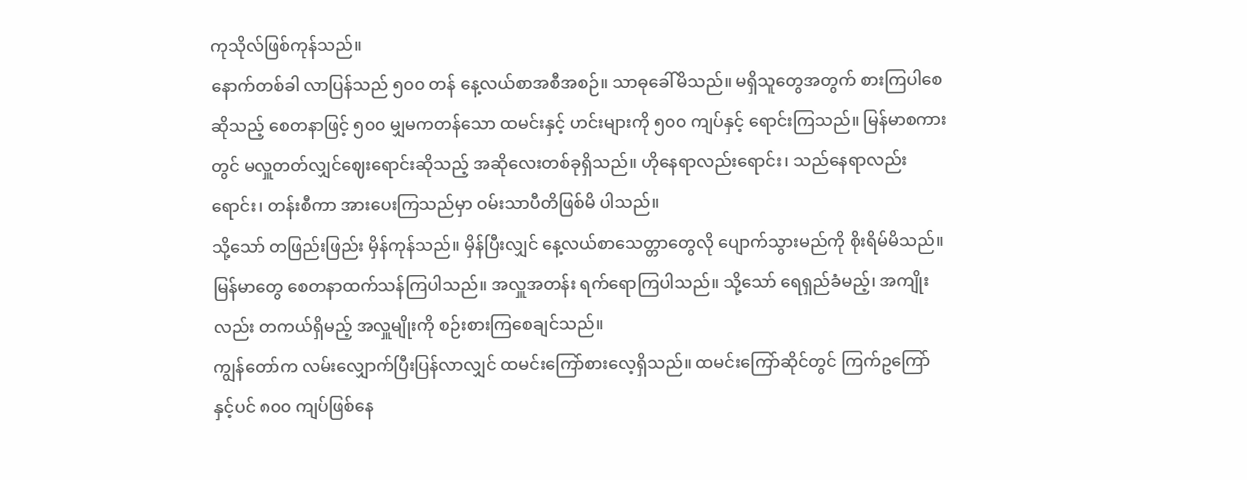ကုသိုလ်ဖြစ်ကုန်သည်။
နောက်တစ်ခါ လာပြန်သည် ၅၀၀ တန် နေ့လယ်စာအစီအစဉ်။ သာဓုခေါ်မိသည်။ မရှိသူတွေအတွက် စားကြပါစေဆိုသည့် စေတနာဖြင့် ၅၀၀ မျှမကတန်သော ထမင်းနှင့် ဟင်းများကို ၅၀၀ ကျပ်နှင့် ရောင်းကြသည်။ မြန်မာစကားတွင် မလှူတတ်လျှင်ဈေးရောင်းဆိုသည့် အဆိုလေးတစ်ခုရှိသည်။ ဟိုနေရာလည်းရောင်း၊ သည်နေရာလည်းရောင်း၊ တန်းစီကာ အားပေးကြသည်မှာ ဝမ်းသာပီတိဖြစ်မိ ပါသည်။
သို့သော် တဖြည်းဖြည်း မှိန်ကုန်သည်။ မှိန်ပြီးလျှင် နေ့လယ်စာသေတ္တာတွေလို ပျောက်သွားမည်ကို စိုးရိမ်မိသည်။ မြန်မာတွေ စေတနာထက်သန်ကြပါသည်။ အလှူအတန်း ရက်ရောကြပါသည်။ သို့သော် ရေရှည်ခံမည့်၊ အကျိုးလည်း တကယ်ရှိမည့် အလှူမျိုးကို စဉ်းစားကြစေချင်သည်။
ကျွန်တော်က လမ်းလျှောက်ပြီးပြန်လာလျှင် ထမင်းကြော်စားလေ့ရှိသည်။ ထမင်းကြော်ဆိုင်တွင် ကြက်ဥကြော်နှင့်ပင် ၈၀၀ ကျပ်ဖြစ်နေ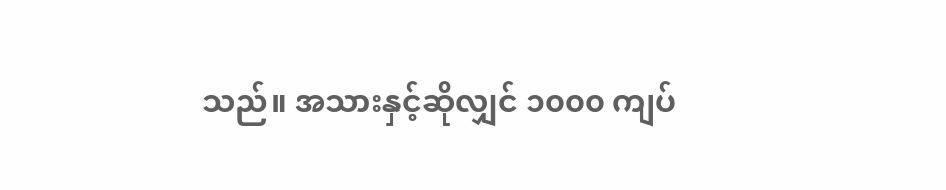သည်။ အသားနှင့်ဆိုလျှင် ၁၀၀၀ ကျပ်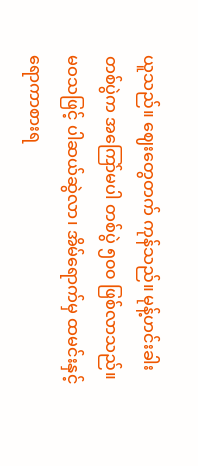ယူသည်။ ဈေးတွေတက် ကုန်သည်။ မုန့်ဟင်းခါးတစ်ပွဲက အကြော်မပါ တစ်ပွဲ ၅၀၀ ဖြစ်လာသည်။ မဝသဖြင့် ပါဆယ်ဆွဲလာ၊ အိမ်ရောက်မှ ထမင်းနှင့်ရောကာစားရ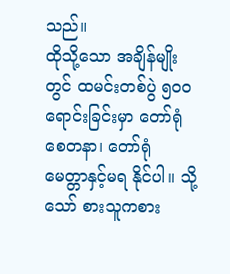သည်။
ထိုသို့သော အချိန်မျိုးတွင် ထမင်းတစ်ပွဲ ၅၀၀ ရောင်းခြင်းမှာ တော်ရုံ စေတနာ၊ တော်ရုံ မေတ္တာနှင့်မရ နိုင်ပါ။ သို့သော် စားသူကစား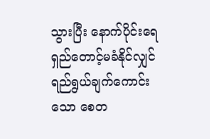သွားပြီး နောက်ပိုင်းရေရှည်တောင့်မခံနိုင်လျှင် ရည်ရွယ်ချက်ကောင်းသော စေတ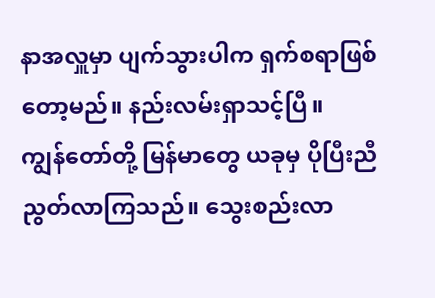နာအလှူမှာ ပျက်သွားပါက ရှက်စရာဖြစ်တော့မည်။ နည်းလမ်းရှာသင့်ပြီ။
ကျွန်တော်တို့ မြန်မာတွေ ယခုမှ ပိုပြီးညီညွတ်လာကြသည်။ သွေးစည်းလာ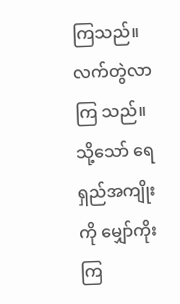ကြသည်။ လက်တွဲလာကြ သည်။ သို့သော် ရေရှည်အကျိုးကို မျှော်ကိုးကြ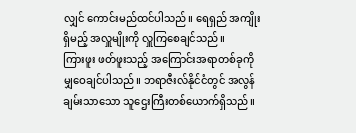လျှင် ကောင်းမည်ထင်ပါသည်။ ရေရှည် အကျိုးရှိမည့် အလှူမျိုးကို လှူကြစေချင်သည်။
ကြားဖူး ဖတ်ဖူးသည့် အကြောင်းအရာတစ်ခုကို မျှဝေချင်ပါသည်။ ဘရာဇီးလ်နိုင်ငံတွင် အလွန်ချမ်းသာသော သူဌေးကြီးတစ်ယောက်ရှိသည်။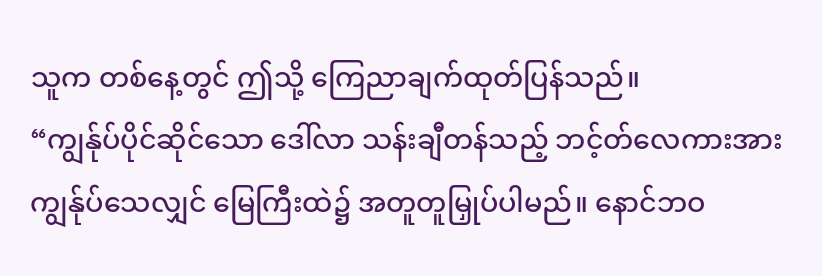သူက တစ်နေ့တွင် ဤသို့ ကြေညာချက်ထုတ်ပြန်သည်။
“ကျွန်ုပ်ပိုင်ဆိုင်သော ဒေါ်လာ သန်းချီတန်သည့် ဘင့်တ်လေကားအား ကျွန်ုပ်သေလျှင် မြေကြီးထဲ၌ အတူတူမြှုပ်ပါမည်။ နောင်ဘဝ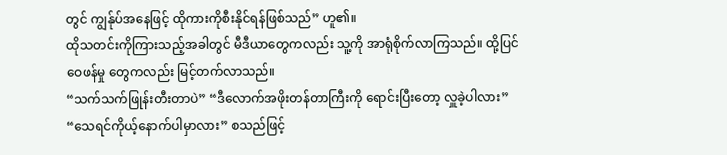တွင် ကျွန်ုပ်အနေဖြင့် ထိုကားကိုစီးနိုင်ရန်ဖြစ်သည်” ဟူ၏။
ထိုသတင်းကိုကြားသည့်အခါတွင် မီဒီယာတွေကလည်း သူ့ကို အာရုံစိုက်လာကြသည်။ ထို့ပြင် ဝေဖန်မှု တွေကလည်း မြင့်တက်လာသည်။
“သက်သက်ဖြုန်းတီးတာပဲ” “ဒီလောက်အဖိုးတန်တာကြီးကို ရောင်းပြီးတော့ လှူခဲ့ပါလား” “သေရင်ကိုယ့်နောက်ပါမှာလား” စသည်ဖြင့်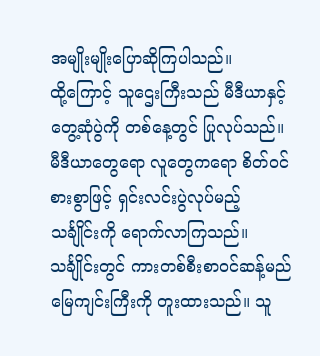အမျိုးမျိုးပြောဆိုကြပါသည်။
ထို့ကြောင့် သူဌေးကြီးသည် မီဒီယာနှင့်တွေ့ဆုံပွဲကို တစ်နေ့တွင် ပြုလုပ်သည်။ မီဒီယာတွေရော လူတွေကရော စိတ်ဝင်စားစွာဖြင့် ရှင်းလင်းပွဲလုပ်မည့် သင်္ချိုင်းကို ရောက်လာကြသည်။
သင်္ချိုင်းတွင် ကားတစ်စီးစာဝင်ဆန့်မည် မြေကျင်းကြီးကို တူးထားသည်။ သူ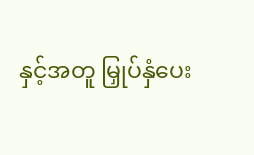နှင့်အတူ မြှုပ်နှံပေး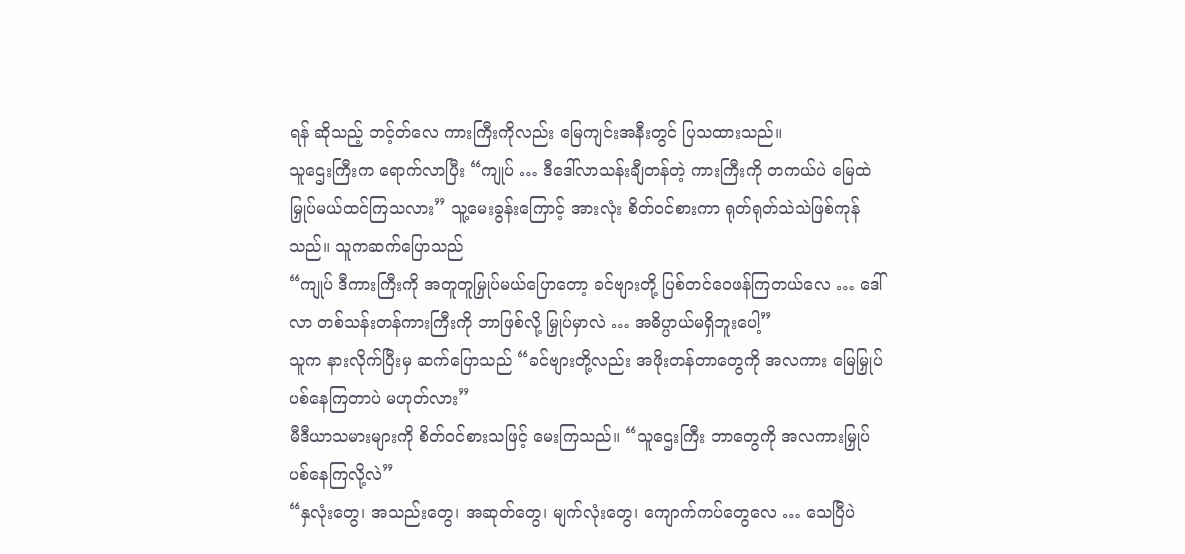ရန် ဆိုသည့် ဘင့်တ်လေ ကားကြီးကိုလည်း မြေကျင်းအနီးတွင် ပြသထားသည်။
သူဌေးကြီးက ရောက်လာပြီး “ကျုပ် … ဒီဒေါ်လာသန်းချီတန်တဲ့ ကားကြီးကို တကယ်ပဲ မြေထဲမြှုပ်မယ်ထင်ကြသလား” သူ့မေးခွန်းကြောင့် အားလုံး စိတ်ဝင်စားကာ ရုတ်ရုတ်သဲသဲဖြစ်ကုန်သည်။ သူကဆက်ပြောသည်
“ကျုပ် ဒီကားကြီးကို အတူတူမြှုပ်မယ်ပြောတော့ ခင်ဗျားတို့ ပြစ်တင်ဝေဖန်ကြတယ်လေ … ဒေါ်လာ တစ်သန်းတန်ကားကြီးကို ဘာဖြစ်လို့ မြှုပ်မှာလဲ … အဓိပ္ပာယ်မရှိဘူးပေါ့”
သူက နားလိုက်ပြီးမှ ဆက်ပြောသည် “ခင်ဗျားတို့လည်း အဖိုးတန်တာတွေကို အလကား မြေမြှုပ်ပစ်နေကြတာပဲ မဟုတ်လား”
မီဒီယာသမားများကို စိတ်ဝင်စားသဖြင့် မေးကြသည်။ “သူဌေးကြီး ဘာတွေကို အလကားမြှုပ်ပစ်နေကြလို့လဲ”
“နှလုံးတွေ၊ အသည်းတွေ၊ အဆုတ်တွေ၊ မျက်လုံးတွေ၊ ကျောက်ကပ်တွေလေ … သေပြီပဲ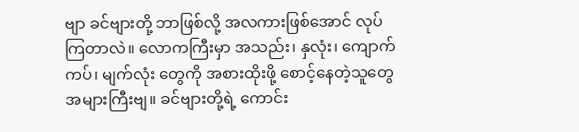ဗျာ ခင်ဗျားတို့ ဘာဖြစ်လို့ အလကားဖြစ်အောင် လုပ်ကြတာလဲ။ လောကကြီးမှာ အသည်း၊ နှလုံး၊ ကျောက်ကပ်၊ မျက်လုံး တွေကို အစားထိုးဖို့ စောင့်နေတဲ့သူတွေ အများကြီးဗျ။ ခင်ဗျားတို့ရဲ့ ကောင်း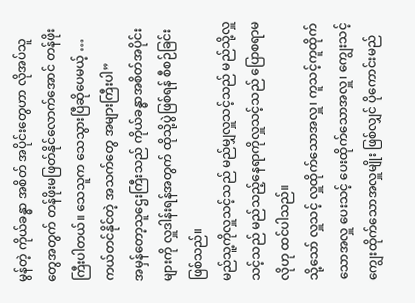မွန်တဲ့ ကိုယ်ခန္ဓာ အစိတ် အပိုင်းတွေဟာ လိုအပ်သူတွေအတွက် တန်ဖိုးမဖြတ်နိုင်လောက်အောင် တန်ဖိုးကြီးပါတယ်။ သေသူက သေသွားပြီဆိုပေမယ့် … ကယ်တင်နိုင်တဲ့ အသက်တွေ အများကြီးပါ”
အမှန်တော့သူဌေးကြီးသည် ကိုယ်ခန္ဓာအစိတ်အပိုင်းများကို လှူဒါန်းရန်အတွက် ထိုသို့ပွဲဖြစ်ရန် စီစဉ်ခြင်း ဖြစ်သည်။
မည်သူ့ကိုလှူသင့်သည် မည်မျှလှူသင့်သည် မည်သို့လှူသင့်သည် မည်သည့်နေရာကိုလှူသင့်သည် ပြောစရာမလိုဟု ထင်ပါသည်။
သို့သော် လှူသင့် လှူထိုက်သောအလှူ၊ ကူသင့်ကူထိုက်သောအလှူ ပေးသင့် ပေးထိုက်သောအလှူ၊ ကျွေးသင့် ကျွေးထိုက်သောအလှူမျိုး ဖြစ်လျှင် ပိုကောင်းမည်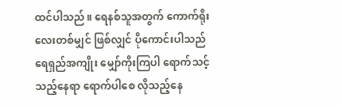ထင်ပါသည်။ ရေနစ်သူအတွက် ကောက်ရိုးလေးတစ်မျှင် ဖြစ်လျှင် ပိုကောင်းပါသည်
ရေရှည်အကျိုး မျှော်ကိုးကြပါ ရောက်သင့်သည့်နေရာ ရောက်ပါစေ လိုသည့်နေ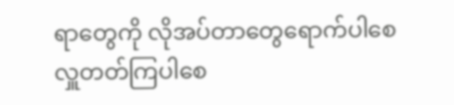ရာတွေကို လိုအပ်တာတွေရောက်ပါစေ လှူတတ်ကြပါစေ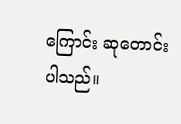ကြောင်း ဆုတောင်းပါသည်။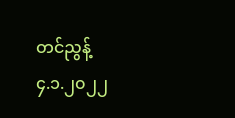တင်ညွန့်
၄.၁.၂၀၂၂